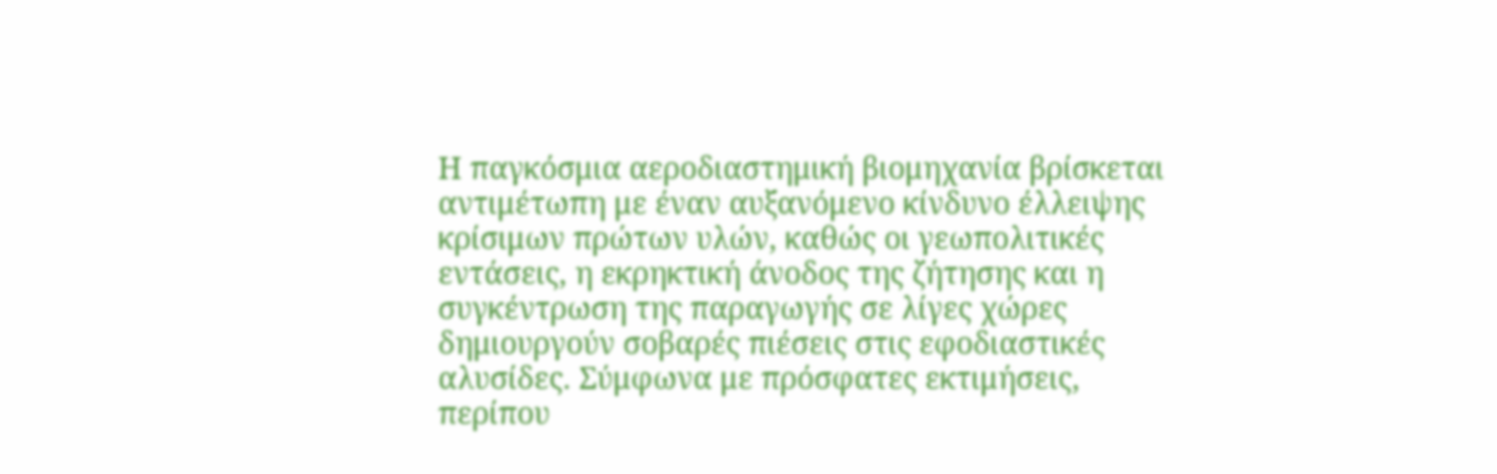Η παγκόσμια αεροδιαστημική βιομηχανία βρίσκεται αντιμέτωπη με έναν αυξανόμενο κίνδυνο έλλειψης κρίσιμων πρώτων υλών, καθώς οι γεωπολιτικές εντάσεις, η εκρηκτική άνοδος της ζήτησης και η συγκέντρωση της παραγωγής σε λίγες χώρες δημιουργούν σοβαρές πιέσεις στις εφοδιαστικές αλυσίδες. Σύμφωνα με πρόσφατες εκτιμήσεις, περίπου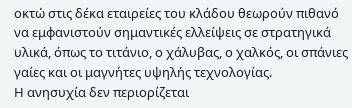οκτώ στις δέκα εταιρείες του κλάδου θεωρούν πιθανό να εμφανιστούν σημαντικές ελλείψεις σε στρατηγικά υλικά, όπως το τιτάνιο, ο χάλυβας, ο χαλκός, οι σπάνιες γαίες και οι μαγνήτες υψηλής τεχνολογίας.
Η ανησυχία δεν περιορίζεται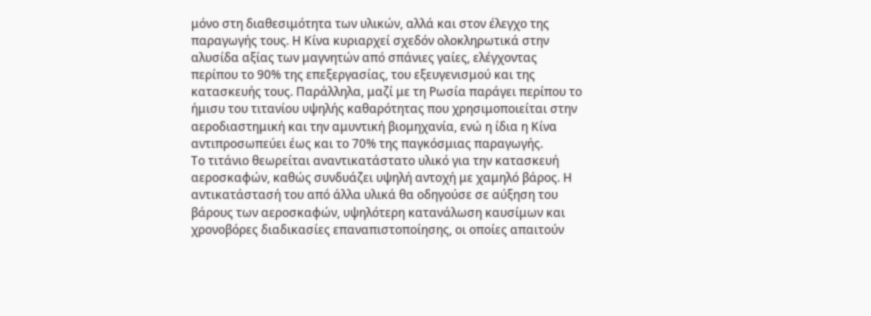μόνο στη διαθεσιμότητα των υλικών, αλλά και στον έλεγχο της παραγωγής τους. Η Κίνα κυριαρχεί σχεδόν ολοκληρωτικά στην αλυσίδα αξίας των μαγνητών από σπάνιες γαίες, ελέγχοντας περίπου το 90% της επεξεργασίας, του εξευγενισμού και της κατασκευής τους. Παράλληλα, μαζί με τη Ρωσία παράγει περίπου το ήμισυ του τιτανίου υψηλής καθαρότητας που χρησιμοποιείται στην αεροδιαστημική και την αμυντική βιομηχανία, ενώ η ίδια η Κίνα αντιπροσωπεύει έως και το 70% της παγκόσμιας παραγωγής.
Το τιτάνιο θεωρείται αναντικατάστατο υλικό για την κατασκευή αεροσκαφών, καθώς συνδυάζει υψηλή αντοχή με χαμηλό βάρος. Η αντικατάστασή του από άλλα υλικά θα οδηγούσε σε αύξηση του βάρους των αεροσκαφών, υψηλότερη κατανάλωση καυσίμων και χρονοβόρες διαδικασίες επαναπιστοποίησης, οι οποίες απαιτούν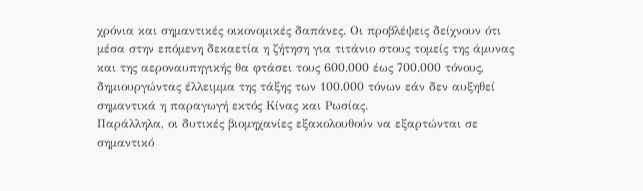χρόνια και σημαντικές οικονομικές δαπάνες. Οι προβλέψεις δείχνουν ότι μέσα στην επόμενη δεκαετία η ζήτηση για τιτάνιο στους τομείς της άμυνας και της αεροναυπηγικής θα φτάσει τους 600.000 έως 700.000 τόνους, δημιουργώντας έλλειμμα της τάξης των 100.000 τόνων εάν δεν αυξηθεί σημαντικά η παραγωγή εκτός Κίνας και Ρωσίας.
Παράλληλα, οι δυτικές βιομηχανίες εξακολουθούν να εξαρτώνται σε σημαντικό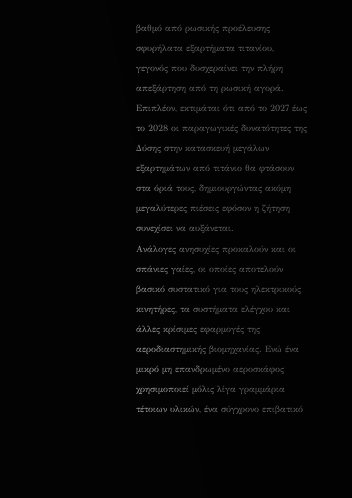βαθμό από ρωσικής προέλευσης σφυρήλατα εξαρτήματα τιτανίου, γεγονός που δυσχεραίνει την πλήρη απεξάρτηση από τη ρωσική αγορά. Επιπλέον, εκτιμάται ότι από το 2027 έως το 2028 οι παραγωγικές δυνατότητες της Δύσης στην κατασκευή μεγάλων εξαρτημάτων από τιτάνιο θα φτάσουν στα όριά τους, δημιουργώντας ακόμη μεγαλύτερες πιέσεις εφόσον η ζήτηση συνεχίσει να αυξάνεται.
Ανάλογες ανησυχίες προκαλούν και οι σπάνιες γαίες, οι οποίες αποτελούν βασικό συστατικό για τους ηλεκτρικούς κινητήρες, τα συστήματα ελέγχου και άλλες κρίσιμες εφαρμογές της αεροδιαστημικής βιομηχανίας. Ενώ ένα μικρό μη επανδρωμένο αεροσκάφος χρησιμοποιεί μόλις λίγα γραμμάρια τέτοιων υλικών, ένα σύγχρονο επιβατικό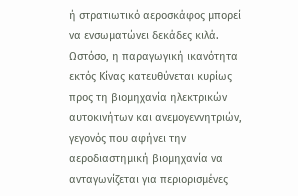ή στρατιωτικό αεροσκάφος μπορεί να ενσωματώνει δεκάδες κιλά. Ωστόσο, η παραγωγική ικανότητα εκτός Κίνας κατευθύνεται κυρίως προς τη βιομηχανία ηλεκτρικών αυτοκινήτων και ανεμογεννητριών, γεγονός που αφήνει την αεροδιαστημική βιομηχανία να ανταγωνίζεται για περιορισμένες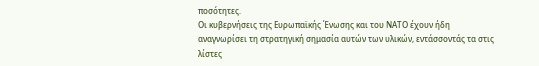ποσότητες.
Οι κυβερνήσεις της Ευρωπαϊκής Ένωσης και του ΝΑΤΟ έχουν ήδη αναγνωρίσει τη στρατηγική σημασία αυτών των υλικών, εντάσσοντάς τα στις λίστες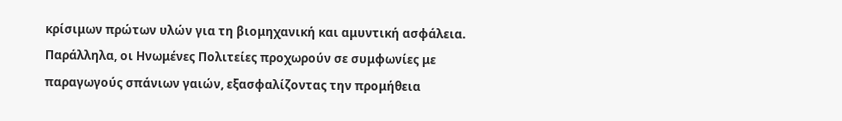κρίσιμων πρώτων υλών για τη βιομηχανική και αμυντική ασφάλεια. Παράλληλα, οι Ηνωμένες Πολιτείες προχωρούν σε συμφωνίες με παραγωγούς σπάνιων γαιών, εξασφαλίζοντας την προμήθεια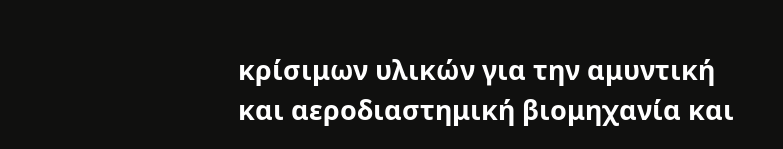κρίσιμων υλικών για την αμυντική και αεροδιαστημική βιομηχανία και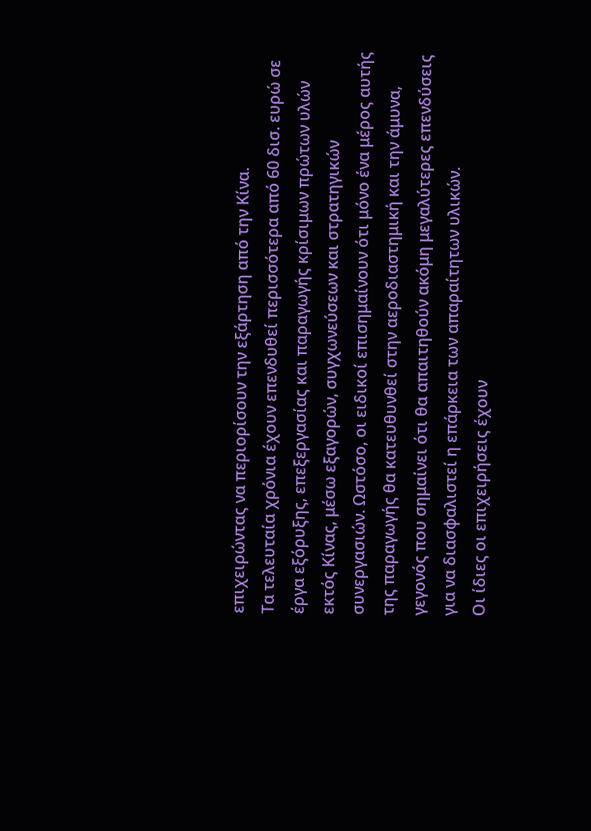επιχειρώντας να περιορίσουν την εξάρτηση από την Κίνα.
Τα τελευταία χρόνια έχουν επενδυθεί περισσότερα από 60 δισ. ευρώ σε έργα εξόρυξης, επεξεργασίας και παραγωγής κρίσιμων πρώτων υλών εκτός Κίνας, μέσω εξαγορών, συγχωνεύσεων και στρατηγικών συνεργασιών. Ωστόσο, οι ειδικοί επισημαίνουν ότι μόνο ένα μέρος αυτής της παραγωγής θα κατευθυνθεί στην αεροδιαστημική και την άμυνα, γεγονός που σημαίνει ότι θα απαιτηθούν ακόμη μεγαλύτερες επενδύσεις για να διασφαλιστεί η επάρκεια των απαραίτητων υλικών.
Οι ίδιες οι επιχειρήσεις έχουν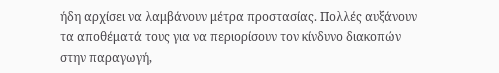ήδη αρχίσει να λαμβάνουν μέτρα προστασίας. Πολλές αυξάνουν τα αποθέματά τους για να περιορίσουν τον κίνδυνο διακοπών στην παραγωγή,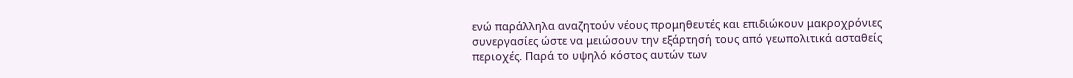ενώ παράλληλα αναζητούν νέους προμηθευτές και επιδιώκουν μακροχρόνιες συνεργασίες ώστε να μειώσουν την εξάρτησή τους από γεωπολιτικά ασταθείς περιοχές. Παρά το υψηλό κόστος αυτών των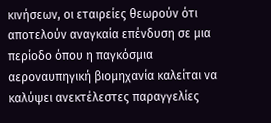κινήσεων, οι εταιρείες θεωρούν ότι αποτελούν αναγκαία επένδυση σε μια περίοδο όπου η παγκόσμια αεροναυπηγική βιομηχανία καλείται να καλύψει ανεκτέλεστες παραγγελίες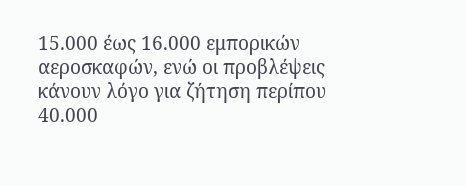15.000 έως 16.000 εμπορικών αεροσκαφών, ενώ οι προβλέψεις κάνουν λόγο για ζήτηση περίπου 40.000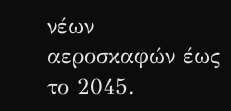νέων αεροσκαφών έως το 2045.